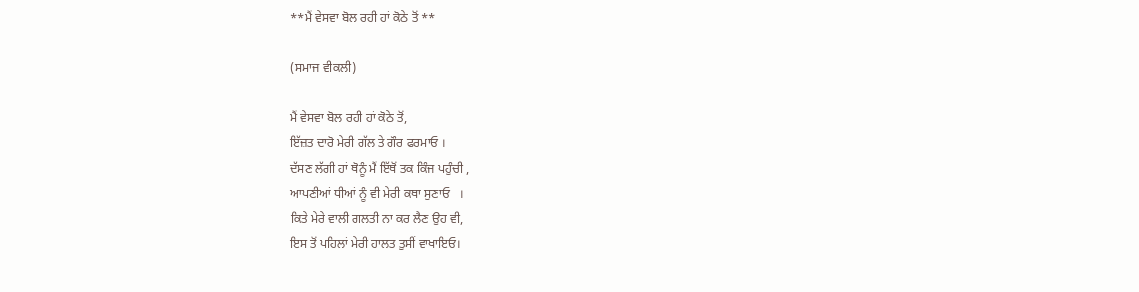**ਮੈਂ ਵੇਸਵਾ ਬੋਲ ਰਹੀ ਹਾਂ ਕੋਠੇ ਤੋਂ **

(ਸਮਾਜ ਵੀਕਲੀ)

ਮੈਂ ਵੇਸਵਾ ਬੋਲ ਰਹੀ ਹਾਂ ਕੋਠੇ ਤੋਂ,
ਇੱਜ਼ਤ ਦਾਰੋ ਮੇਰੀ ਗੱਲ ਤੇ ਗੌਰ ਫਰਮਾਓ ।
ਦੱਸਣ ਲੱਗੀ ਹਾਂ ਥੋਨੂੰ ਮੈਂ ਇੱਥੋਂ ਤਕ ਕਿੰਜ ਪਹੁੰਚੀ ,
ਆਪਣੀਆਂ ਧੀਆਂ ਨੂੰ ਵੀ ਮੇਰੀ ਕਥਾ ਸੁਣਾਓ   ।
ਕਿਤੇ ਮੇਰੇ ਵਾਲੀ ਗਲਤੀ ਨਾ ਕਰ ਲੈਣ ਉਹ ਵੀ,
ਇਸ ਤੋਂ ਪਹਿਲਾਂ ਮੇਰੀ ਹਾਲਤ ਤੁਸੀਂ ਵਾਖਾਇਓ।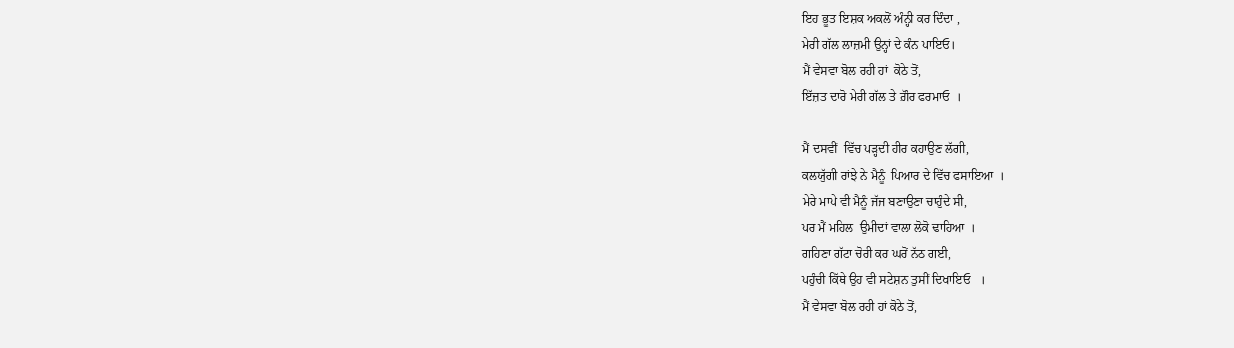ਇਹ ਭੂਤ ਇਸ਼ਕ ਅਕਲੋਂ ਅੰਨ੍ਹੀ ਕਰ ਦਿੰਦਾ ,
ਮੇਰੀ ਗੱਲ ਲਾਜ਼ਮੀ ਉਨ੍ਹਾਂ ਦੇ ਕੰਨ ਪਾਇਓ।
ਮੈਂ ਵੇਸਵਾ ਬੋਲ ਰਹੀ ਹਾਂ  ਕੋਠੇ ਤੋਂ,
ਇੱਜ਼ਤ ਦਾਰੋ ਮੇਰੀ ਗੱਲ ਤੇ ਗ਼ੌਰ ਫਰਮਾਓ  ।

ਮੈਂ ਦਸਵੀਂ  ਵਿੱਚ ਪੜ੍ਹਦੀ ਹੀਰ ਕਹਾਉਣ ਲੱਗੀ,
ਕਲਯੁੱਗੀ ਰਾਂਝੇ ਨੇ ਮੈਨੂੰ  ਪਿਆਰ ਦੇ ਵਿੱਚ ਫਸਾਇਆ  ।
ਮੇਰੇ ਮਾਪੇ ਵੀ ਮੈਨੂੰ ਜੱਜ ਬਣਾਉਣਾ ਚਾਹੁੰਦੇ ਸੀ,
ਪਰ ਮੈਂ ਮਹਿਲ  ਉਮੀਦਾਂ ਵਾਲਾ ਲੋਕੋ ਢਾਹਿਆ  ।
ਗਹਿਣਾ ਗੱਟਾ ਚੋਰੀ ਕਰ ਘਰੋਂ ਨੱਠ ਗਈ,
ਪਹੁੰਚੀ ਕਿੱਥੇ ਉਹ ਵੀ ਸਟੇਸ਼ਨ ਤੁਸੀਂ ਦਿਖਾਇਓ   ।
ਮੈਂ ਵੇਸਵਾ ਬੋਲ ਰਹੀ ਹਾਂ ਕੋਠੇ ਤੋਂ,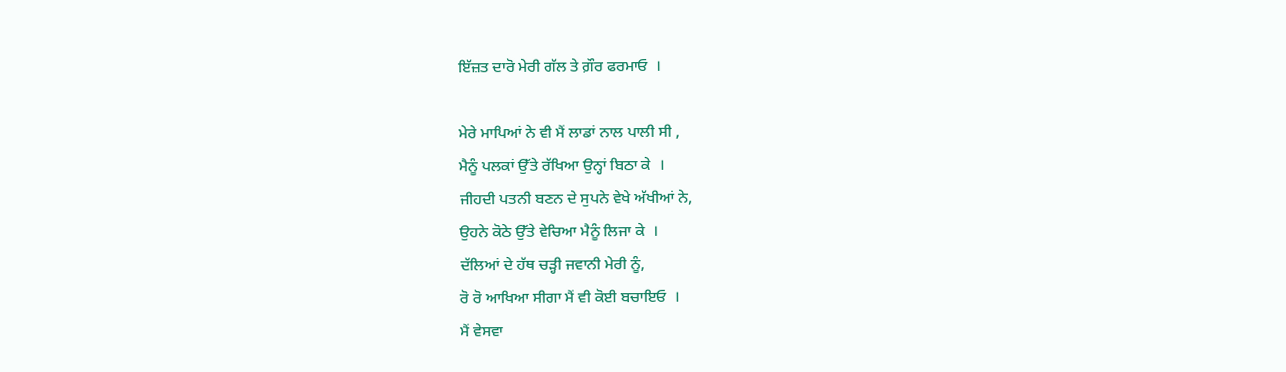ਇੱਜ਼ਤ ਦਾਰੋ ਮੇਰੀ ਗੱਲ ਤੇ ਗ਼ੌਰ ਫਰਮਾਓ  ।

ਮੇਰੇ ਮਾਪਿਆਂ ਨੇ ਵੀ ਮੈਂ ਲਾਡਾਂ ਨਾਲ ਪਾਲੀ ਸੀ ,
ਮੈਨੂੰ ਪਲਕਾਂ ਉੱਤੇ ਰੱਖਿਆ ਉਨ੍ਹਾਂ ਬਿਠਾ ਕੇ  ।
ਜੀਹਦੀ ਪਤਨੀ ਬਣਨ ਦੇ ਸੁਪਨੇ ਵੇਖੇ ਅੱਖੀਆਂ ਨੇ,
ਉਹਨੇ ਕੋਠੇ ਉੱਤੇ ਵੇਚਿਆ ਮੈਨੂੰ ਲਿਜਾ ਕੇ  ।
ਦੱਲਿਆਂ ਦੇ ਹੱਥ ਚੜ੍ਹੀ ਜਵਾਨੀ ਮੇਰੀ ਨੂੰ,
ਰੋ ਰੋ ਆਖਿਆ ਸੀਗਾ ਮੈਂ ਵੀ ਕੋਈ ਬਚਾਇਓ  ।
ਮੈਂ ਵੇਸਵਾ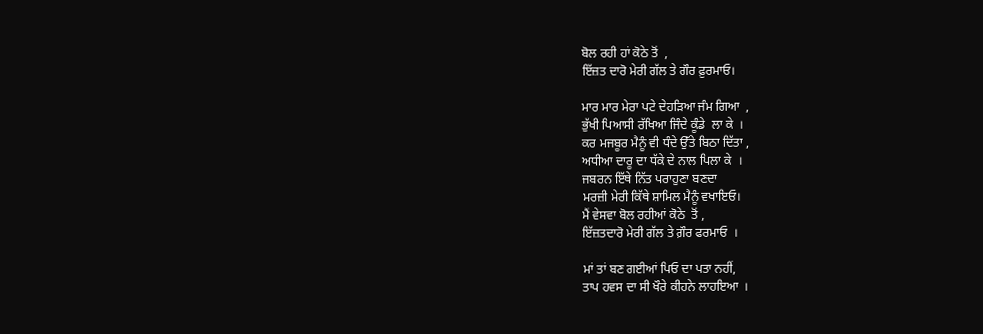ਬੋਲ ਰਹੀ ਹਾਂ ਕੋਠੇ ਤੋਂ  ,
ਇੱਜ਼ਤ ਦਾਰੋ ਮੇਰੀ ਗੱਲ ਤੇ ਗੌਰ ਫ਼ੁਰਮਾਓ।

ਮਾਰ ਮਾਰ ਮੇਰਾ ਪਟੇ ਦੇਹੜਿਆ ਜੰਮ ਗਿਆ  ,
ਭੁੱਖੀ ਪਿਆਸੀ ਰੱਖਿਆ ਜਿੰਦੇ ਕੂੰਡੇ  ਲਾ ਕੇ  ।
ਕਰ ਮਜਬੂਰ ਮੈਨੂੰ ਵੀ ਧੰਦੇ ਉੱਤੇ ਬਿਠਾ ਦਿੱਤਾ ,
ਅਧੀਆ ਦਾਰੂ ਦਾ ਧੱਕੇ ਦੇ ਨਾਲ ਪਿਲਾ ਕੇ  ।
ਜਬਰਨ ਇੱਥੇ ਨਿੱਤ ਪਰਾਹੁਣਾ ਬਣਦਾ
ਮਰਜ਼ੀ ਮੇਰੀ ਕਿੱਥੇ ਸ਼ਾਮਿਲ ਮੈਨੂੰ ਵਖਾਇਓ।
ਮੈਂ ਵੇਸਵਾ ਬੋਲ ਰਹੀਆਂ ਕੋਠੇ  ਤੋਂ ,
ਇੱਜ਼ਤਦਾਰੋ ਮੇਰੀ ਗੱਲ ਤੇ ਗ਼ੌਰ ਫਰਮਾਓ  ।

ਮਾਂ ਤਾਂ ਬਣ ਗਈਆਂ ਪਿਓ ਦਾ ਪਤਾ ਨਹੀਂ,
ਤਾਪ ਹਵਸ ਦਾ ਸੀ ਖੌਰੇ ਕੀਹਨੇ ਲਾਹਇਆ  ।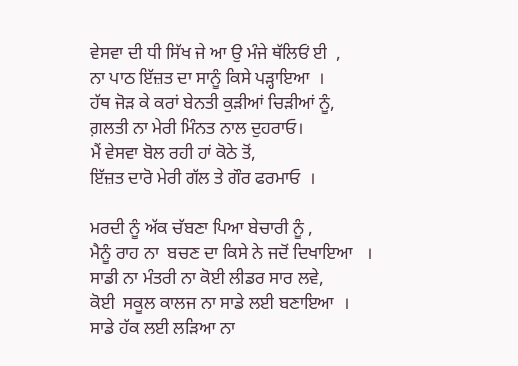ਵੇਸਵਾ ਦੀ ਧੀ ਸਿੱਖ ਜੇ ਆ ਉ ਮੰਜੇ ਥੱਲਿਓਂ ਈ  ,
ਨਾ ਪਾਠ ਇੱਜ਼ਤ ਦਾ ਸਾਨੂੰ ਕਿਸੇ ਪੜ੍ਹਾਇਆ  ।
ਹੱਥ ਜੋੜ ਕੇ ਕਰਾਂ ਬੇਨਤੀ ਕੁੜੀਆਂ ਚਿੜੀਆਂ ਨੂੰ,
ਗ਼ਲਤੀ ਨਾ ਮੇਰੀ ਮਿੰਨਤ ਨਾਲ ਦੁਹਰਾਓ।
ਮੈਂ ਵੇਸਵਾ ਬੋਲ ਰਹੀ ਹਾਂ ਕੋਠੇ ਤੋਂ,
ਇੱਜ਼ਤ ਦਾਰੋ ਮੇਰੀ ਗੱਲ ਤੇ ਗੌਰ ਫਰਮਾਓ  ।

ਮਰਦੀ ਨੂੰ ਅੱਕ ਚੱਬਣਾ ਪਿਆ ਬੇਚਾਰੀ ਨੂੰ ,
ਮੈਨੂੰ ਰਾਹ ਨਾ  ਬਚਣ ਦਾ ਕਿਸੇ ਨੇ ਜਦੋਂ ਦਿਖਾਇਆ   ।
ਸਾਡੀ ਨਾ ਮੰਤਰੀ ਨਾ ਕੋਈ ਲੀਡਰ ਸਾਰ ਲਵੇ,
ਕੋਈ  ਸਕੂਲ ਕਾਲਜ ਨਾ ਸਾਡੇ ਲਈ ਬਣਾਇਆ  ।
ਸਾਡੇ ਹੱਕ ਲਈ ਲੜਿਆ ਨਾ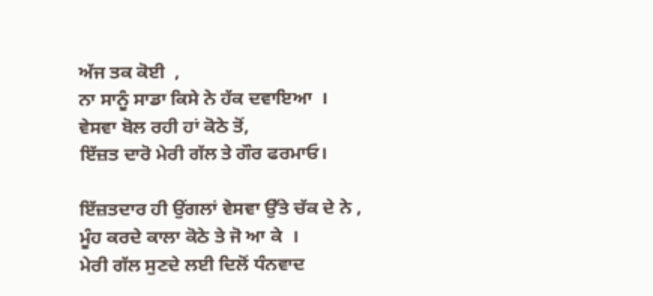ਅੱਜ ਤਕ ਕੋਈ  ,
ਨਾ ਸਾਨੂੰ ਸਾਡਾ ਕਿਸੇ ਨੇ ਹੱਕ ਦਵਾਇਆ  ।
ਵੇਸਵਾ ਬੋਲ ਰਹੀ ਹਾਂ ਕੋਠੇ ਤੋਂ,
ਇੱਜ਼ਤ ਦਾਰੋ ਮੇਰੀ ਗੱਲ ਤੇ ਗੌਰ ਫਰਮਾਓ।

ਇੱਜ਼ਤਦਾਰ ਹੀ ਉਂਗਲਾਂ ਵੇਸਵਾ ਉੱਤੇ ਚੱਕ ਦੇ ਨੇ ,
ਮੂੰਹ ਕਰਦੇ ਕਾਲਾ ਕੋਠੇ ਤੇ ਜੋ ਆ ਕੇ  ।
ਮੇਰੀ ਗੱਲ ਸੁਣਦੇ ਲਈ ਦਿਲੋਂ ਧੰਨਵਾਦ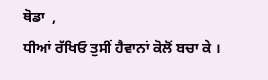ਥੋਡਾ  ,
ਧੀਆਂ ਰੱਖਿਓ ਤੁਸੀਂ ਹੈਵਾਨਾਂ ਕੋਲੋਂ ਬਚਾ ਕੇ ।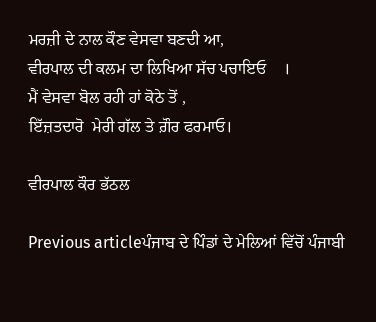ਮਰਜ਼ੀ ਦੇ ਨਾਲ ਕੌਣ ਵੇਸਵਾ ਬਣਦੀ ਆ,
ਵੀਰਪਾਲ ਦੀ ਕਲਮ ਦਾ ਲਿਖਿਆ ਸੱਚ ਪਚਾਇਓ    ।
ਮੈਂ ਵੇਸਵਾ ਬੋਲ ਰਹੀ ਹਾਂ ਕੋਠੇ ਤੋਂ ,
ਇੱਜ਼ਤਦਾਰੋ  ਮੇਰੀ ਗੱਲ ਤੇ ਗ਼ੌਰ ਫਰਮਾਓ।

ਵੀਰਪਾਲ ਕੌਰ ਭੱਠਲ

Previous articleਪੰਜਾਬ ਦੇ ਪਿੰਡਾਂ ਦੇ ਮੇਲਿਆਂ ਵਿੱਚੋਂ ਪੰਜਾਬੀ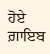ਹੋਏ ਗ਼ਾਇਬ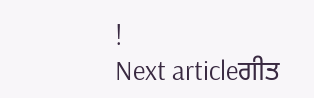!
Next articleਗੀਤ